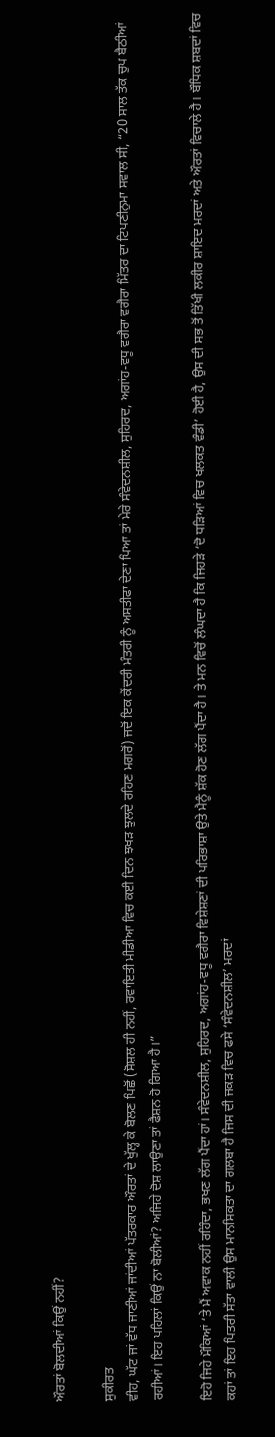ਔਰਤਾਂ ਬੋਲਦੀਆਂ ਕਿਉਂ ਨਹੀਂ?

ਸੁਕੀਰਤ
ਵੀਹ, ਘੱਟ ਜਾਂ ਵੱਧ ਜਾਣੀਆਂ ਜਾਂਦੀਆਂ ਪੱਤਰਕਾਰ ਔਰਤਾਂ ਦੇ ਖੁੱਲ੍ਹ ਕੇ ਬੋਲਣ ਪਿਛੋਂ (ਸੋਸ਼ਲ ਹੀ ਨਹੀਂ, ਰਵਾਇਤੀ ਮੀਡੀਆ ਵਿਚ ਕਈ ਦਿਨ ਝਖੜ ਝੁਲਦੇ ਰਹਿਣ ਮਗਰੋਂ) ਜਦੋਂ ਇਕ ਕੇਂਦਰੀ ਮੰਤਰੀ ਨੂੰ ਅਸਤੀਫਾ ਦੇਣਾ ਪਿਆ ਤਾਂ ਮੇਰੇ ਸੰਵੇਦਨਸ਼ੀਲ, ਸੁਹਿਰਦ, ਅਗਾਂਹ-ਵਧੂ ਵਗੈਰਾ ਵਗੈਰਾ ਮਿੱਤਰ ਦਾ ਟਿਪਣੀਨੁਮਾ ਸਵਾਲ ਸੀ, “20 ਸਾਲ ਤੱਕ ਚੁਪ ਬੈਠੀਆਂ ਰਹੀਆਂ। ਇਹ ਪਹਿਲਾਂ ਕਿਉਂ ਨਾ ਬੋਲੀਆਂ? ਅਜਿਹੇ ਦੋਸ਼ ਲਾਉਣਾ ਤਾਂ ਫੈਸ਼ਨ ਹੋ ਗਿਆ ਹੈ।”

ਇਹੋ ਜਿਹੇ ਮੌਕਿਆਂ ‘ਤੇ ਮੈਂ ਅਵਾਕ ਨਹੀਂ ਰਹਿੰਦਾ, ਭਖਣ ਲੱਗ ਪੈਂਦਾ ਹਾਂ। ਸੰਵੇਦਨਸ਼ੀਲ, ਸੁਹਿਰਦ, ਅਗਾਂਹ-ਵਧੂ ਵਗੈਰਾ ਵਿਸ਼ੇਸ਼ਣਾਂ ਦੀ ਪਰਿਭਾਸ਼ਾ ਉਤੇ ਮੈਨੂੰ ਸ਼ੱਕ ਹੋਣ ਲੱਗ ਪੈਂਦਾ ਹੈ। ਤੇ ਮਨ ਵਿਚੋਂ ਲੰਘਦਾ ਹੈ ਕਿ ਜਿਹੜੇ ‘ਦੋ ਧੜਿਆਂ ਵਿਚ ਖਲਕਤ ਵੰਡੀ’ ਹੋਈ ਹੈ, ਉਸ ਦੀ ਸਭ ਤੋਂ ਤਿੱਖੀ ਲਕੀਰ ਸ਼ਾਇਦ ਮਰਦਾਂ ਅਤੇ ਔਰਤਾਂ ਵਿਚਾਲੇ ਹੈ। ਬੌਧਿਕ ਸ਼ਬਦਾਂ ਵਿਚ ਕਹਾਂ ਤਾਂ ਇਹ ਪਿਤਰੀ ਸੱਤਾ ਵਾਲੀ ਉਸ ਮਾਨਸਿਕਤਾ ਦਾ ਗਲਬਾ ਹੈ ਜਿਸ ਦੀ ਜਕੜ ਵਿਚ ਫਸੇ ‘ਸੰਵੇਦਨਸ਼ੀਲ’ ਮਰਦਾਂ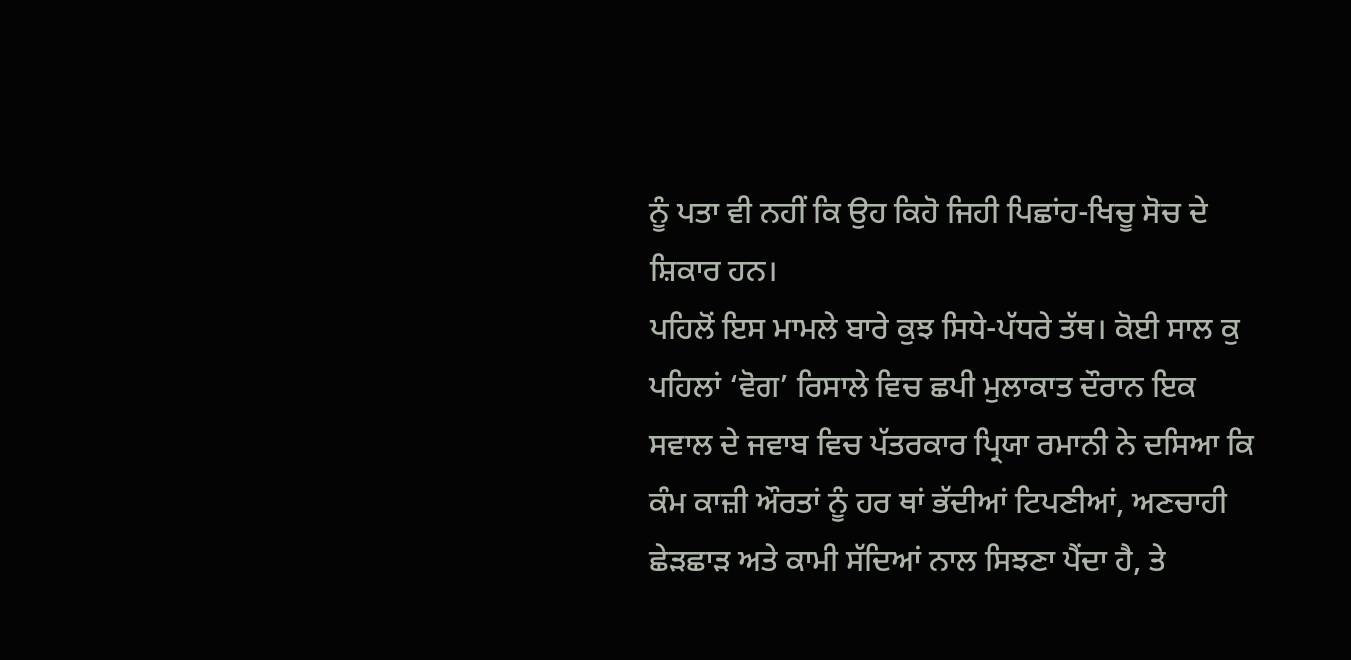ਨੂੰ ਪਤਾ ਵੀ ਨਹੀਂ ਕਿ ਉਹ ਕਿਹੋ ਜਿਹੀ ਪਿਛਾਂਹ-ਖਿਚੂ ਸੋਚ ਦੇ ਸ਼ਿਕਾਰ ਹਨ।
ਪਹਿਲੋਂ ਇਸ ਮਾਮਲੇ ਬਾਰੇ ਕੁਝ ਸਿਧੇ-ਪੱਧਰੇ ਤੱਥ। ਕੋਈ ਸਾਲ ਕੁ ਪਹਿਲਾਂ ‘ਵੋਗ’ ਰਿਸਾਲੇ ਵਿਚ ਛਪੀ ਮੁਲਾਕਾਤ ਦੌਰਾਨ ਇਕ ਸਵਾਲ ਦੇ ਜਵਾਬ ਵਿਚ ਪੱਤਰਕਾਰ ਪ੍ਰਿਯਾ ਰਮਾਨੀ ਨੇ ਦਸਿਆ ਕਿ ਕੰਮ ਕਾਜ਼ੀ ਔਰਤਾਂ ਨੂੰ ਹਰ ਥਾਂ ਭੱਦੀਆਂ ਟਿਪਣੀਆਂ, ਅਣਚਾਹੀ ਛੇੜਛਾੜ ਅਤੇ ਕਾਮੀ ਸੱਦਿਆਂ ਨਾਲ ਸਿਝਣਾ ਪੈਂਦਾ ਹੈ, ਤੇ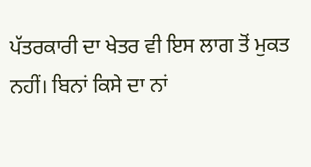ਪੱਤਰਕਾਰੀ ਦਾ ਖੇਤਰ ਵੀ ਇਸ ਲਾਗ ਤੋਂ ਮੁਕਤ ਨਹੀਂ। ਬਿਨਾਂ ਕਿਸੇ ਦਾ ਨਾਂ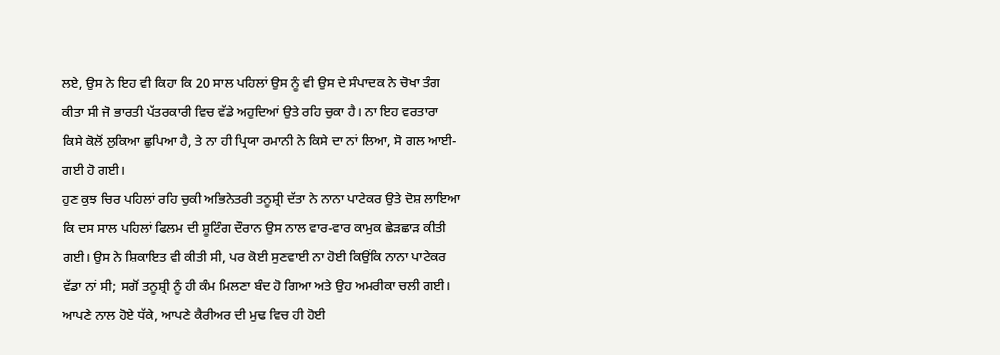ਲਏ, ਉਸ ਨੇ ਇਹ ਵੀ ਕਿਹਾ ਕਿ 20 ਸਾਲ ਪਹਿਲਾਂ ਉਸ ਨੂੰ ਵੀ ਉਸ ਦੇ ਸੰਪਾਦਕ ਨੇ ਚੋਖਾ ਤੰਗ ਕੀਤਾ ਸੀ ਜੋ ਭਾਰਤੀ ਪੱਤਰਕਾਰੀ ਵਿਚ ਵੱਡੇ ਅਹੁਦਿਆਂ ਉਤੇ ਰਹਿ ਚੁਕਾ ਹੈ। ਨਾ ਇਹ ਵਰਤਾਰਾ ਕਿਸੇ ਕੋਲੋਂ ਲੁਕਿਆ ਛੁਪਿਆ ਹੈ, ਤੇ ਨਾ ਹੀ ਪ੍ਰਿਯਾ ਰਮਾਨੀ ਨੇ ਕਿਸੇ ਦਾ ਨਾਂ ਲਿਆ, ਸੋ ਗਲ ਆਈ-ਗਈ ਹੋ ਗਈ।
ਹੁਣ ਕੁਝ ਚਿਰ ਪਹਿਲਾਂ ਰਹਿ ਚੁਕੀ ਅਭਿਨੇਤਰੀ ਤਨੂਸ਼੍ਰੀ ਦੱਤਾ ਨੇ ਨਾਨਾ ਪਾਟੇਕਰ ਉਤੇ ਦੋਸ਼ ਲਾਇਆ ਕਿ ਦਸ ਸਾਲ ਪਹਿਲਾਂ ਫਿਲਮ ਦੀ ਸ਼ੂਟਿੰਗ ਦੌਰਾਨ ਉਸ ਨਾਲ ਵਾਰ-ਵਾਰ ਕਾਮੁਕ ਛੇੜਛਾੜ ਕੀਤੀ ਗਈ। ਉਸ ਨੇ ਸ਼ਿਕਾਇਤ ਵੀ ਕੀਤੀ ਸੀ, ਪਰ ਕੋਈ ਸੁਣਵਾਈ ਨਾ ਹੋਈ ਕਿਉਂਕਿ ਨਾਨਾ ਪਾਟੇਕਰ ਵੱਡਾ ਨਾਂ ਸੀ; ਸਗੋਂ ਤਨੂਸ਼੍ਰੀ ਨੂੰ ਹੀ ਕੰਮ ਮਿਲਣਾ ਬੰਦ ਹੋ ਗਿਆ ਅਤੇ ਉਹ ਅਮਰੀਕਾ ਚਲੀ ਗਈ। ਆਪਣੇ ਨਾਲ ਹੋਏ ਧੱਕੇ, ਆਪਣੇ ਕੈਰੀਅਰ ਦੀ ਮੁਢ ਵਿਚ ਹੀ ਹੋਈ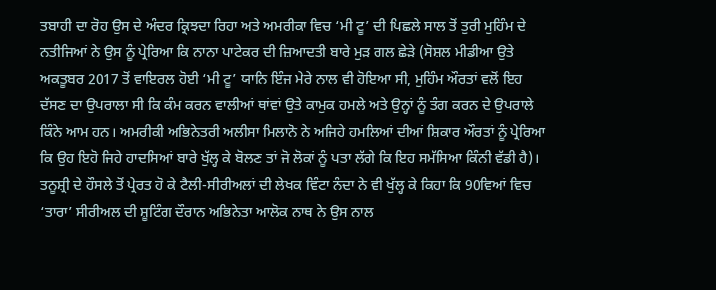ਤਬਾਹੀ ਦਾ ਰੋਹ ਉਸ ਦੇ ਅੰਦਰ ਕ੍ਰਿਝਦਾ ਰਿਹਾ ਅਤੇ ਅਮਰੀਕਾ ਵਿਚ ‘ਮੀ ਟੂ’ ਦੀ ਪਿਛਲੇ ਸਾਲ ਤੋਂ ਤੁਰੀ ਮੁਹਿੰਮ ਦੇ ਨਤੀਜਿਆਂ ਨੇ ਉਸ ਨੂੰ ਪ੍ਰੇਰਿਆ ਕਿ ਨਾਨਾ ਪਾਟੇਕਰ ਦੀ ਜ਼ਿਆਦਤੀ ਬਾਰੇ ਮੁੜ ਗਲ ਛੇੜੇ (ਸੋਸ਼ਲ ਮੀਡੀਆ ਉਤੇ ਅਕਤੂਬਰ 2017 ਤੋਂ ਵਾਇਰਲ ਹੋਈ ‘ਮੀ ਟੂ’ ਯਾਨਿ ਇੰਜ ਮੇਰੇ ਨਾਲ ਵੀ ਹੋਇਆ ਸੀ, ਮੁਹਿੰਮ ਔਰਤਾਂ ਵਲੋਂ ਇਹ ਦੱਸਣ ਦਾ ਉਪਰਾਲਾ ਸੀ ਕਿ ਕੰਮ ਕਰਨ ਵਾਲੀਆਂ ਥਾਂਵਾਂ ਉਤੇ ਕਾਮੁਕ ਹਮਲੇ ਅਤੇ ਉਨ੍ਹਾਂ ਨੂੰ ਤੰਗ ਕਰਨ ਦੇ ਉਪਰਾਲੇ ਕਿੰਨੇ ਆਮ ਹਨ। ਅਮਰੀਕੀ ਅਭਿਨੇਤਰੀ ਅਲੀਸਾ ਮਿਲਾਨੋ ਨੇ ਅਜਿਹੇ ਹਮਲਿਆਂ ਦੀਆਂ ਸ਼ਿਕਾਰ ਔਰਤਾਂ ਨੂੰ ਪ੍ਰੇਰਿਆ ਕਿ ਉਹ ਇਹੋ ਜਿਹੇ ਹਾਦਸਿਆਂ ਬਾਰੇ ਖੁੱਲ੍ਹ ਕੇ ਬੋਲਣ ਤਾਂ ਜੋ ਲੋਕਾਂ ਨੂੰ ਪਤਾ ਲੱਗੇ ਕਿ ਇਹ ਸਮੱਸਿਆ ਕਿੰਨੀ ਵੱਡੀ ਹੈ)।
ਤਨੂਸ਼੍ਰੀ ਦੇ ਹੌਸਲੇ ਤੋਂ ਪ੍ਰੇਰਤ ਹੋ ਕੇ ਟੈਲੀ-ਸੀਰੀਅਲਾਂ ਦੀ ਲੇਖਕ ਵਿੰਟਾ ਨੰਦਾ ਨੇ ਵੀ ਖੁੱਲ੍ਹ ਕੇ ਕਿਹਾ ਕਿ 90ਵਿਆਂ ਵਿਚ ‘ਤਾਰਾ’ ਸੀਰੀਅਲ ਦੀ ਸ਼ੂਟਿੰਗ ਦੌਰਾਨ ਅਭਿਨੇਤਾ ਆਲੋਕ ਨਾਥ ਨੇ ਉਸ ਨਾਲ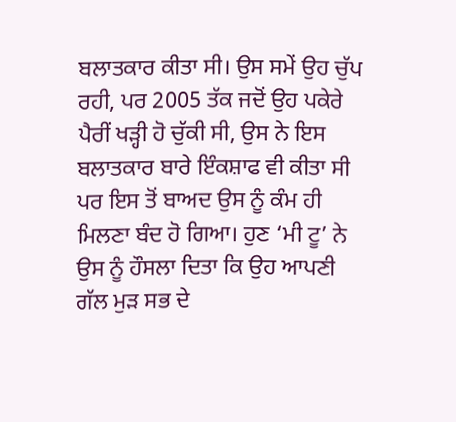ਬਲਾਤਕਾਰ ਕੀਤਾ ਸੀ। ਉਸ ਸਮੇਂ ਉਹ ਚੁੱਪ ਰਹੀ, ਪਰ 2005 ਤੱਕ ਜਦੋਂ ਉਹ ਪਕੇਰੇ ਪੈਰੀਂ ਖੜ੍ਹੀ ਹੋ ਚੁੱਕੀ ਸੀ, ਉਸ ਨੇ ਇਸ ਬਲਾਤਕਾਰ ਬਾਰੇ ਇੰਕਸ਼ਾਫ ਵੀ ਕੀਤਾ ਸੀ ਪਰ ਇਸ ਤੋਂ ਬਾਅਦ ਉਸ ਨੂੰ ਕੰਮ ਹੀ ਮਿਲਣਾ ਬੰਦ ਹੋ ਗਿਆ। ਹੁਣ ‘ਮੀ ਟੂ’ ਨੇ ਉਸ ਨੂੰ ਹੌਸਲਾ ਦਿਤਾ ਕਿ ਉਹ ਆਪਣੀ ਗੱਲ ਮੁੜ ਸਭ ਦੇ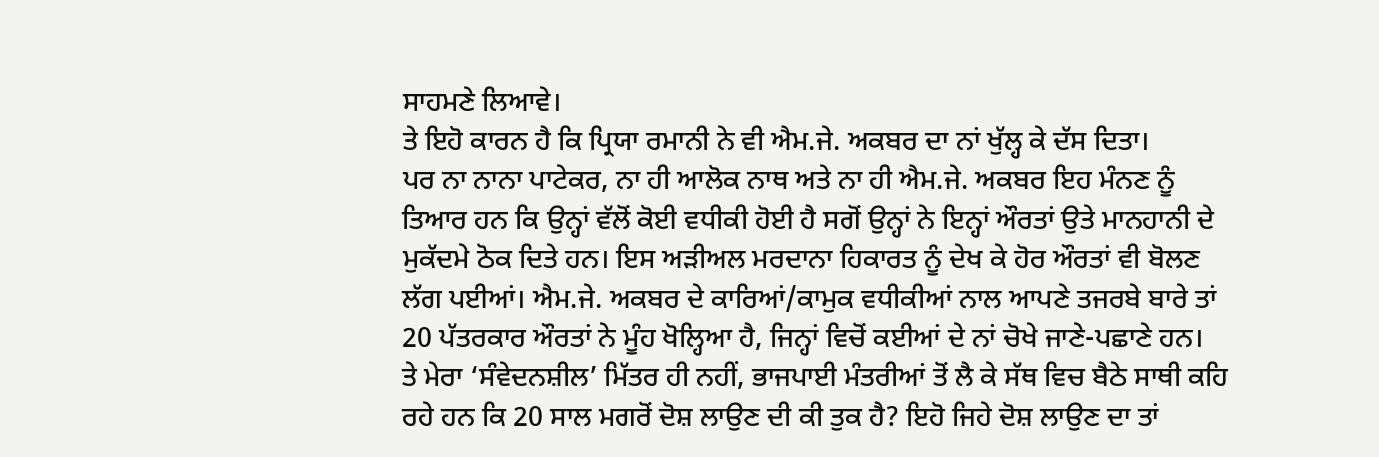ਸਾਹਮਣੇ ਲਿਆਵੇ।
ਤੇ ਇਹੋ ਕਾਰਨ ਹੈ ਕਿ ਪ੍ਰਿਯਾ ਰਮਾਨੀ ਨੇ ਵੀ ਐਮ.ਜੇ. ਅਕਬਰ ਦਾ ਨਾਂ ਖੁੱਲ੍ਹ ਕੇ ਦੱਸ ਦਿਤਾ।
ਪਰ ਨਾ ਨਾਨਾ ਪਾਟੇਕਰ, ਨਾ ਹੀ ਆਲੋਕ ਨਾਥ ਅਤੇ ਨਾ ਹੀ ਐਮ.ਜੇ. ਅਕਬਰ ਇਹ ਮੰਨਣ ਨੂੰ ਤਿਆਰ ਹਨ ਕਿ ਉਨ੍ਹਾਂ ਵੱਲੋਂ ਕੋਈ ਵਧੀਕੀ ਹੋਈ ਹੈ ਸਗੋਂ ਉਨ੍ਹਾਂ ਨੇ ਇਨ੍ਹਾਂ ਔਰਤਾਂ ਉਤੇ ਮਾਨਹਾਨੀ ਦੇ ਮੁਕੱਦਮੇ ਠੋਕ ਦਿਤੇ ਹਨ। ਇਸ ਅੜੀਅਲ ਮਰਦਾਨਾ ਹਿਕਾਰਤ ਨੂੰ ਦੇਖ ਕੇ ਹੋਰ ਔਰਤਾਂ ਵੀ ਬੋਲਣ ਲੱਗ ਪਈਆਂ। ਐਮ.ਜੇ. ਅਕਬਰ ਦੇ ਕਾਰਿਆਂ/ਕਾਮੁਕ ਵਧੀਕੀਆਂ ਨਾਲ ਆਪਣੇ ਤਜਰਬੇ ਬਾਰੇ ਤਾਂ 20 ਪੱਤਰਕਾਰ ਔਰਤਾਂ ਨੇ ਮੂੰਹ ਖੋਲ੍ਹਿਆ ਹੈ, ਜਿਨ੍ਹਾਂ ਵਿਚੋਂ ਕਈਆਂ ਦੇ ਨਾਂ ਚੋਖੇ ਜਾਣੇ-ਪਛਾਣੇ ਹਨ।
ਤੇ ਮੇਰਾ ‘ਸੰਵੇਦਨਸ਼ੀਲ’ ਮਿੱਤਰ ਹੀ ਨਹੀਂ, ਭਾਜਪਾਈ ਮੰਤਰੀਆਂ ਤੋਂ ਲੈ ਕੇ ਸੱਥ ਵਿਚ ਬੈਠੇ ਸਾਥੀ ਕਹਿ ਰਹੇ ਹਨ ਕਿ 20 ਸਾਲ ਮਗਰੋਂ ਦੋਸ਼ ਲਾਉਣ ਦੀ ਕੀ ਤੁਕ ਹੈ? ਇਹੋ ਜਿਹੇ ਦੋਸ਼ ਲਾਉਣ ਦਾ ਤਾਂ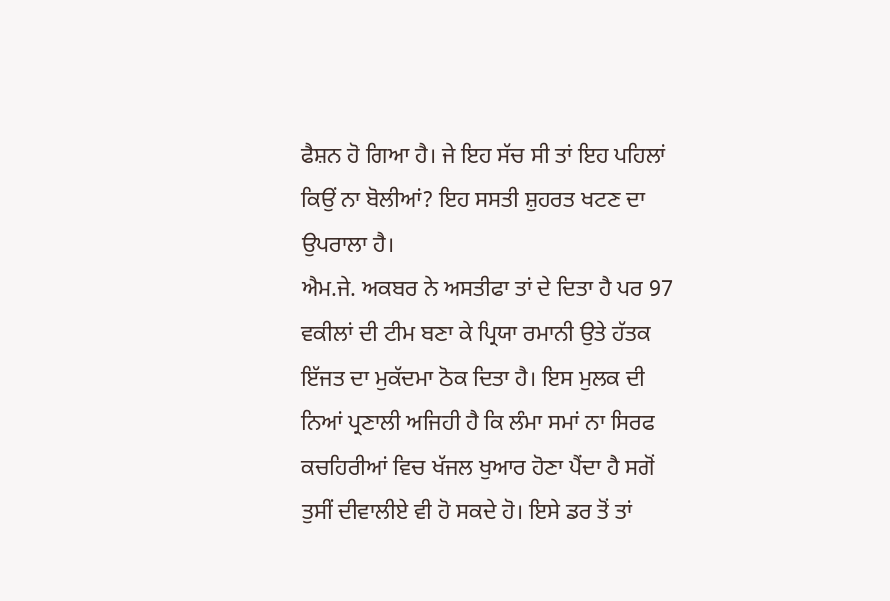ਫੈਸ਼ਨ ਹੋ ਗਿਆ ਹੈ। ਜੇ ਇਹ ਸੱਚ ਸੀ ਤਾਂ ਇਹ ਪਹਿਲਾਂ ਕਿਉਂ ਨਾ ਬੋਲੀਆਂ? ਇਹ ਸਸਤੀ ਸ਼ੁਹਰਤ ਖਟਣ ਦਾ ਉਪਰਾਲਾ ਹੈ।
ਐਮ.ਜੇ. ਅਕਬਰ ਨੇ ਅਸਤੀਫਾ ਤਾਂ ਦੇ ਦਿਤਾ ਹੈ ਪਰ 97 ਵਕੀਲਾਂ ਦੀ ਟੀਮ ਬਣਾ ਕੇ ਪ੍ਰਿਯਾ ਰਮਾਨੀ ਉਤੇ ਹੱਤਕ ਇੱਜਤ ਦਾ ਮੁਕੱਦਮਾ ਠੋਕ ਦਿਤਾ ਹੈ। ਇਸ ਮੁਲਕ ਦੀ ਨਿਆਂ ਪ੍ਰਣਾਲੀ ਅਜਿਹੀ ਹੈ ਕਿ ਲੰਮਾ ਸਮਾਂ ਨਾ ਸਿਰਫ ਕਚਹਿਰੀਆਂ ਵਿਚ ਖੱਜਲ ਖੁਆਰ ਹੋਣਾ ਪੈਂਦਾ ਹੈ ਸਗੋਂ ਤੁਸੀਂ ਦੀਵਾਲੀਏ ਵੀ ਹੋ ਸਕਦੇ ਹੋ। ਇਸੇ ਡਰ ਤੋਂ ਤਾਂ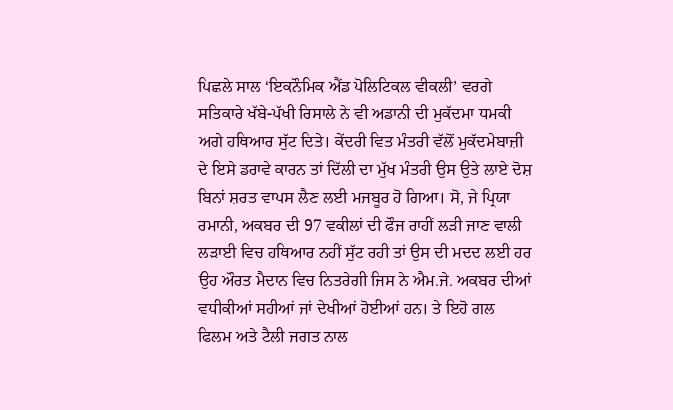ਪਿਛਲੇ ਸਾਲ ‘ਇਕਨੌਮਿਕ ਐਂਡ ਪੋਲਿਟਿਕਲ ਵੀਕਲੀ’ ਵਰਗੇ ਸਤਿਕਾਰੇ ਖੱਬੇ-ਪੱਖੀ ਰਿਸਾਲੇ ਨੇ ਵੀ ਅਡਾਨੀ ਦੀ ਮੁਕੱਦਮਾ ਧਮਕੀ ਅਗੇ ਹਥਿਆਰ ਸੁੱਟ ਦਿਤੇ। ਕੇਂਦਰੀ ਵਿਤ ਮੰਤਰੀ ਵੱਲੋਂ ਮੁਕੱਦਮੇਬਾਜ਼ੀ ਦੇ ਇਸੇ ਡਰਾਵੇ ਕਾਰਨ ਤਾਂ ਦਿੱਲੀ ਦਾ ਮੁੱਖ ਮੰਤਰੀ ਉਸ ਉਤੇ ਲਾਏ ਦੋਸ਼ ਬਿਨਾਂ ਸ਼ਰਤ ਵਾਪਸ ਲੈਣ ਲਈ ਮਜਬੂਰ ਹੋ ਗਿਆ। ਸੋ, ਜੇ ਪ੍ਰਿਯਾ ਰਮਾਨੀ, ਅਕਬਰ ਦੀ 97 ਵਕੀਲਾਂ ਦੀ ਫੌਜ ਰਾਹੀਂ ਲੜੀ ਜਾਣ ਵਾਲੀ ਲੜਾਈ ਵਿਚ ਹਥਿਆਰ ਨਹੀਂ ਸੁੱਟ ਰਹੀ ਤਾਂ ਉਸ ਦੀ ਮਦਦ ਲਈ ਹਰ ਉਹ ਔਰਤ ਮੈਦਾਨ ਵਿਚ ਨਿਤਰੇਗੀ ਜਿਸ ਨੇ ਐਮ.ਜੇ. ਅਕਬਰ ਦੀਆਂ ਵਧੀਕੀਆਂ ਸਹੀਆਂ ਜਾਂ ਦੇਖੀਆਂ ਹੋਈਆਂ ਹਨ। ਤੇ ਇਹੋ ਗਲ ਫਿਲਮ ਅਤੇ ਟੈਲੀ ਜਗਤ ਨਾਲ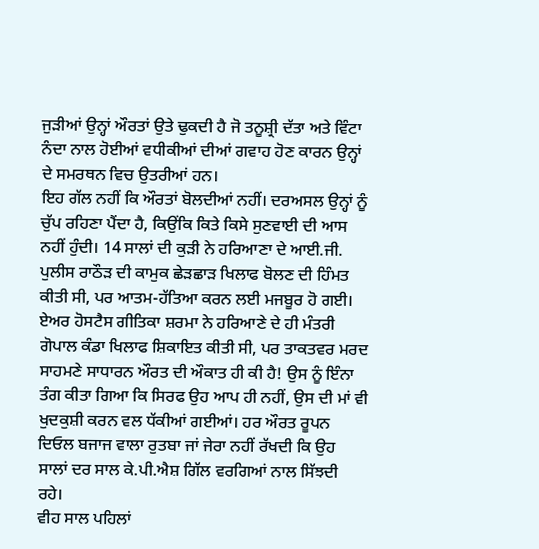ਜੁੜੀਆਂ ਉਨ੍ਹਾਂ ਔਰਤਾਂ ਉਤੇ ਢੁਕਦੀ ਹੈ ਜੋ ਤਨੂਸ਼੍ਰੀ ਦੱਤਾ ਅਤੇ ਵਿੰਟਾ ਨੰਦਾ ਨਾਲ ਹੋਈਆਂ ਵਧੀਕੀਆਂ ਦੀਆਂ ਗਵਾਹ ਹੋਣ ਕਾਰਨ ਉਨ੍ਹਾਂ ਦੇ ਸਮਰਥਨ ਵਿਚ ਉਤਰੀਆਂ ਹਨ।
ਇਹ ਗੱਲ ਨਹੀਂ ਕਿ ਔਰਤਾਂ ਬੋਲਦੀਆਂ ਨਹੀਂ। ਦਰਅਸਲ ਉਨ੍ਹਾਂ ਨੂੰ ਚੁੱਪ ਰਹਿਣਾ ਪੈਂਦਾ ਹੈ, ਕਿਉਂਕਿ ਕਿਤੇ ਕਿਸੇ ਸੁਣਵਾਈ ਦੀ ਆਸ ਨਹੀਂ ਹੁੰਦੀ। 14 ਸਾਲਾਂ ਦੀ ਕੁੜੀ ਨੇ ਹਰਿਆਣਾ ਦੇ ਆਈ.ਜੀ. ਪੁਲੀਸ ਰਾਠੌੜ ਦੀ ਕਾਮੁਕ ਛੇੜਛਾੜ ਖਿਲਾਫ ਬੋਲਣ ਦੀ ਹਿੰਮਤ ਕੀਤੀ ਸੀ, ਪਰ ਆਤਮ-ਹੱਤਿਆ ਕਰਨ ਲਈ ਮਜਬੂਰ ਹੋ ਗਈ। ਏਅਰ ਹੋਸਟੈਸ ਗੀਤਿਕਾ ਸ਼ਰਮਾ ਨੇ ਹਰਿਆਣੇ ਦੇ ਹੀ ਮੰਤਰੀ ਗੋਪਾਲ ਕੰਡਾ ਖਿਲਾਫ ਸ਼ਿਕਾਇਤ ਕੀਤੀ ਸੀ, ਪਰ ਤਾਕਤਵਰ ਮਰਦ ਸਾਹਮਣੇ ਸਾਧਾਰਨ ਔਰਤ ਦੀ ਔਕਾਤ ਹੀ ਕੀ ਹੈ! ਉਸ ਨੂੰ ਇੰਨਾ ਤੰਗ ਕੀਤਾ ਗਿਆ ਕਿ ਸਿਰਫ ਉਹ ਆਪ ਹੀ ਨਹੀਂ, ਉਸ ਦੀ ਮਾਂ ਵੀ ਖੁਦਕੁਸ਼ੀ ਕਰਨ ਵਲ ਧੱਕੀਆਂ ਗਈਆਂ। ਹਰ ਔਰਤ ਰੂਪਨ ਦਿਓਲ ਬਜਾਜ ਵਾਲਾ ਰੁਤਬਾ ਜਾਂ ਜੇਰਾ ਨਹੀਂ ਰੱਖਦੀ ਕਿ ਉਹ ਸਾਲਾਂ ਦਰ ਸਾਲ ਕੇ.ਪੀ.ਐਸ਼ ਗਿੱਲ ਵਰਗਿਆਂ ਨਾਲ ਸਿੱਝਦੀ ਰਹੇ।
ਵੀਹ ਸਾਲ ਪਹਿਲਾਂ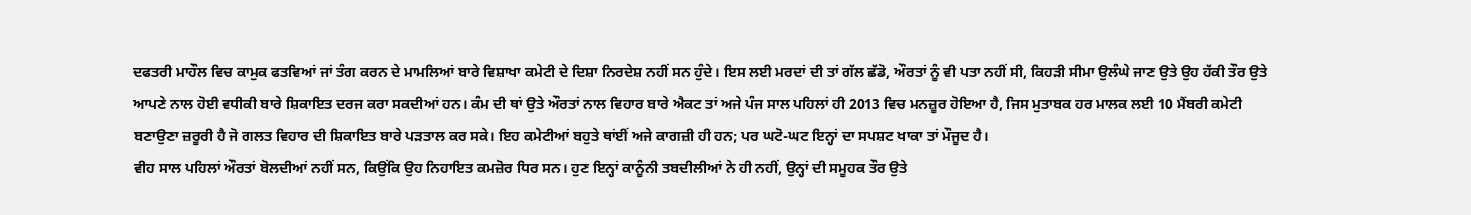ਦਫਤਰੀ ਮਾਹੌਲ ਵਿਚ ਕਾਮੁਕ ਫਤਵਿਆਂ ਜਾਂ ਤੰਗ ਕਰਨ ਦੇ ਮਾਮਲਿਆਂ ਬਾਰੇ ਵਿਸ਼ਾਖਾ ਕਮੇਟੀ ਦੇ ਦਿਸ਼ਾ ਨਿਰਦੇਸ਼ ਨਹੀਂ ਸਨ ਹੁੰਦੇ। ਇਸ ਲਈ ਮਰਦਾਂ ਦੀ ਤਾਂ ਗੱਲ ਛੱਡੋ, ਔਰਤਾਂ ਨੂੰ ਵੀ ਪਤਾ ਨਹੀਂ ਸੀ, ਕਿਹੜੀ ਸੀਮਾ ਉਲੰਘੇ ਜਾਣ ਉਤੇ ਉਹ ਹੱਕੀ ਤੌਰ ਉਤੇ ਆਪਣੇ ਨਾਲ ਹੋਈ ਵਧੀਕੀ ਬਾਰੇ ਸ਼ਿਕਾਇਤ ਦਰਜ ਕਰਾ ਸਕਦੀਆਂ ਹਨ। ਕੰਮ ਦੀ ਥਾਂ ਉਤੇ ਔਰਤਾਂ ਨਾਲ ਵਿਹਾਰ ਬਾਰੇ ਐਕਟ ਤਾਂ ਅਜੇ ਪੰਜ ਸਾਲ ਪਹਿਲਾਂ ਹੀ 2013 ਵਿਚ ਮਨਜ਼ੂਰ ਹੋਇਆ ਹੈ, ਜਿਸ ਮੁਤਾਬਕ ਹਰ ਮਾਲਕ ਲਈ 10 ਮੈਂਬਰੀ ਕਮੇਟੀ ਬਣਾਉਣਾ ਜ਼ਰੂਰੀ ਹੈ ਜੋ ਗਲਤ ਵਿਹਾਰ ਦੀ ਸ਼ਿਕਾਇਤ ਬਾਰੇ ਪੜਤਾਲ ਕਰ ਸਕੇ। ਇਹ ਕਮੇਟੀਆਂ ਬਹੁਤੇ ਥਾਂਈਂ ਅਜੇ ਕਾਗਜ਼ੀ ਹੀ ਹਨ; ਪਰ ਘਟੋ-ਘਟ ਇਨ੍ਹਾਂ ਦਾ ਸਪਸ਼ਟ ਖਾਕਾ ਤਾਂ ਮੌਜੂਦ ਹੈ।
ਵੀਹ ਸਾਲ ਪਹਿਲਾਂ ਔਰਤਾਂ ਬੋਲਦੀਆਂ ਨਹੀਂ ਸਨ, ਕਿਉਂਕਿ ਉਹ ਨਿਹਾਇਤ ਕਮਜ਼ੋਰ ਧਿਰ ਸਨ। ਹੁਣ ਇਨ੍ਹਾਂ ਕਾਨੂੰਨੀ ਤਬਦੀਲੀਆਂ ਨੇ ਹੀ ਨਹੀਂ, ਉਨ੍ਹਾਂ ਦੀ ਸਮੂਹਕ ਤੌਰ ਉਤੇ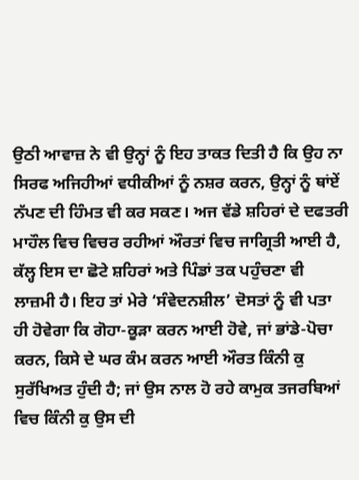ਉਠੀ ਆਵਾਜ਼ ਨੇ ਵੀ ਉਨ੍ਹਾਂ ਨੂੰ ਇਹ ਤਾਕਤ ਦਿਤੀ ਹੈ ਕਿ ਉਹ ਨਾ ਸਿਰਫ ਅਜਿਹੀਆਂ ਵਧੀਕੀਆਂ ਨੂੰ ਨਸ਼ਰ ਕਰਨ, ਉਨ੍ਹਾਂ ਨੂੰ ਥਾਂਏਂ ਨੱਪਣ ਦੀ ਹਿੰਮਤ ਵੀ ਕਰ ਸਕਣ। ਅਜ ਵੱਡੇ ਸ਼ਹਿਰਾਂ ਦੇ ਦਫਤਰੀ ਮਾਹੌਲ ਵਿਚ ਵਿਚਰ ਰਹੀਆਂ ਔਰਤਾਂ ਵਿਚ ਜਾਗ੍ਰਿਤੀ ਆਈ ਹੈ, ਕੱਲ੍ਹ ਇਸ ਦਾ ਛੋਟੇ ਸ਼ਹਿਰਾਂ ਅਤੇ ਪਿੰਡਾਂ ਤਕ ਪਹੁੰਚਣਾ ਵੀ ਲਾਜ਼ਮੀ ਹੈ। ਇਹ ਤਾਂ ਮੇਰੇ ‘ਸੰਵੇਦਨਸ਼ੀਲ’ ਦੋਸਤਾਂ ਨੂੰ ਵੀ ਪਤਾ ਹੀ ਹੋਵੇਗਾ ਕਿ ਗੋਹਾ-ਕੂੜਾ ਕਰਨ ਆਈ ਹੋਵੇ, ਜਾਂ ਭਾਂਡੇ-ਪੋਚਾ ਕਰਨ, ਕਿਸੇ ਦੇ ਘਰ ਕੰਮ ਕਰਨ ਆਈ ਔਰਤ ਕਿੰਨੀ ਕੁ ਸੁਰੱਖਿਅਤ ਹੁੰਦੀ ਹੈ; ਜਾਂ ਉਸ ਨਾਲ ਹੋ ਰਹੇ ਕਾਮੁਕ ਤਜਰਬਿਆਂ ਵਿਚ ਕਿੰਨੀ ਕੁ ਉਸ ਦੀ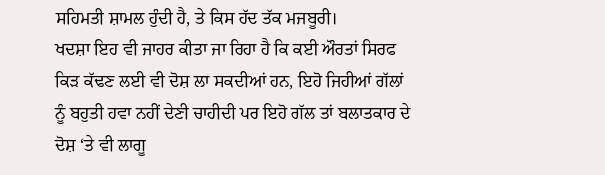ਸਹਿਮਤੀ ਸ਼ਾਮਲ ਹੁੰਦੀ ਹੈ, ਤੇ ਕਿਸ ਹੱਦ ਤੱਕ ਮਜਬੂਰੀ।
ਖਦਸ਼ਾ ਇਹ ਵੀ ਜਾਹਰ ਕੀਤਾ ਜਾ ਰਿਹਾ ਹੈ ਕਿ ਕਈ ਔਰਤਾਂ ਸਿਰਫ ਕਿੜ ਕੱਢਣ ਲਈ ਵੀ ਦੋਸ਼ ਲਾ ਸਕਦੀਆਂ ਹਨ, ਇਹੋ ਜਿਹੀਆਂ ਗੱਲਾਂ ਨੂੰ ਬਹੁਤੀ ਹਵਾ ਨਹੀਂ ਦੇਣੀ ਚਾਹੀਦੀ ਪਰ ਇਹੋ ਗੱਲ ਤਾਂ ਬਲਾਤਕਾਰ ਦੇ ਦੋਸ਼ ‘ਤੇ ਵੀ ਲਾਗੂ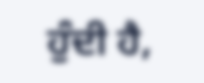ਹੁੰਦੀ ਹੈ,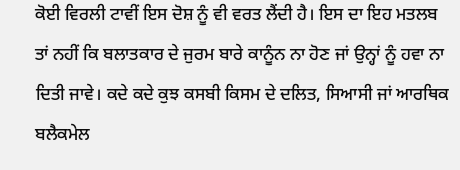ਕੋਈ ਵਿਰਲੀ ਟਾਵੀਂ ਇਸ ਦੋਸ਼ ਨੂੰ ਵੀ ਵਰਤ ਲੈਂਦੀ ਹੈ। ਇਸ ਦਾ ਇਹ ਮਤਲਬ ਤਾਂ ਨਹੀਂ ਕਿ ਬਲਾਤਕਾਰ ਦੇ ਜੁਰਮ ਬਾਰੇ ਕਾਨੂੰਨ ਨਾ ਹੋਣ ਜਾਂ ਉਨ੍ਹਾਂ ਨੂੰ ਹਵਾ ਨਾ ਦਿਤੀ ਜਾਵੇ। ਕਦੇ ਕਦੇ ਕੁਝ ਕਸਬੀ ਕਿਸਮ ਦੇ ਦਲਿਤ, ਸਿਆਸੀ ਜਾਂ ਆਰਥਿਕ ਬਲੈਕਮੇਲ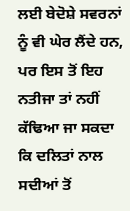ਲਈ ਬੇਦੋਸ਼ੇ ਸਵਰਨਾਂ ਨੂੰ ਵੀ ਘੇਰ ਲੈਂਦੇ ਹਨ, ਪਰ ਇਸ ਤੋਂ ਇਹ ਨਤੀਜਾ ਤਾਂ ਨਹੀਂ ਕੱਢਿਆ ਜਾ ਸਕਦਾ ਕਿ ਦਲਿਤਾਂ ਨਾਲ ਸਦੀਆਂ ਤੋਂ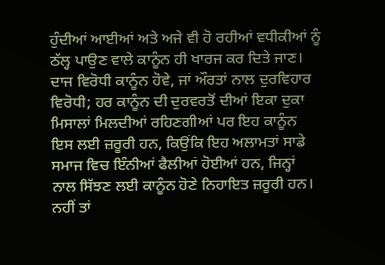ਹੁੰਦੀਆਂ ਆਈਆਂ ਅਤੇ ਅਜੇ ਵੀ ਹੋ ਰਹੀਆਂ ਵਧੀਕੀਆਂ ਨੂੰ ਠੱਲ੍ਹ ਪਾਉਣ ਵਾਲੇ ਕਾਨੂੰਨ ਹੀ ਖਾਰਜ ਕਰ ਦਿਤੇ ਜਾਣ। ਦਾਜ ਵਿਰੋਧੀ ਕਾਨੂੰਨ ਹੋਵੇ, ਜਾਂ ਔਰਤਾਂ ਨਾਲ ਦੁਰਵਿਹਾਰ ਵਿਰੋਧੀ; ਹਰ ਕਾਨੂੰਨ ਦੀ ਦੁਰਵਰਤੋਂ ਦੀਆਂ ਇਕਾ ਦੁਕਾ ਮਿਸਾਲਾਂ ਮਿਲਦੀਆਂ ਰਹਿਣਗੀਆਂ ਪਰ ਇਹ ਕਾਨੂੰਨ ਇਸ ਲਈ ਜ਼ਰੂਰੀ ਹਨ, ਕਿਉਂਕਿ ਇਹ ਅਲਾਮਤਾਂ ਸਾਡੇ ਸਮਾਜ ਵਿਚ ਇੰਨੀਆਂ ਫੈਲੀਆਂ ਹੋਈਆਂ ਹਨ, ਜਿਨ੍ਹਾਂ ਨਾਲ ਸਿੱਝਣ ਲਈ ਕਾਨੂੰਨ ਹੋਣੇ ਨਿਹਾਇਤ ਜ਼ਰੂਰੀ ਹਨ।
ਨਹੀਂ ਤਾਂ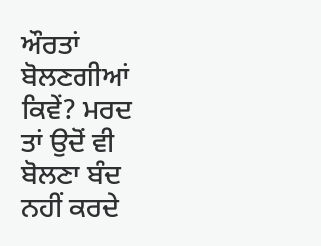ਔਰਤਾਂ ਬੋਲਣਗੀਆਂ ਕਿਵੇਂ? ਮਰਦ ਤਾਂ ਉਦੋਂ ਵੀ ਬੋਲਣਾ ਬੰਦ ਨਹੀਂ ਕਰਦੇ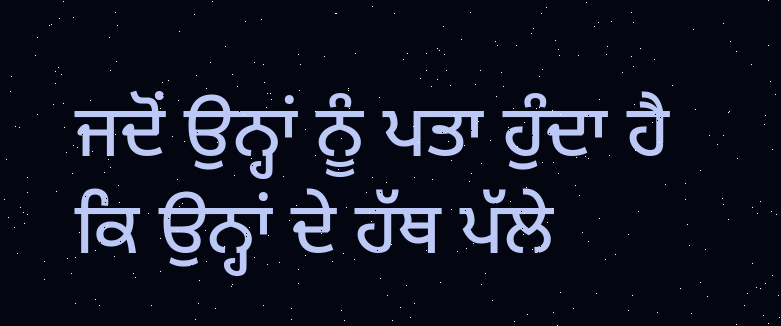ਜਦੋਂ ਉਨ੍ਹਾਂ ਨੂੰ ਪਤਾ ਹੁੰਦਾ ਹੈ ਕਿ ਉਨ੍ਹਾਂ ਦੇ ਹੱਥ ਪੱਲੇ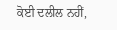ਕੋਈ ਦਲੀਲ ਨਹੀਂ,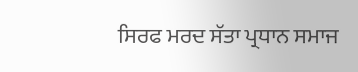ਸਿਰਫ ਮਰਦ ਸੱਤਾ ਪ੍ਰਧਾਨ ਸਮਾਜ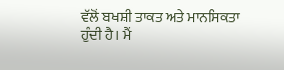ਵੱਲੋਂ ਬਖਸ਼ੀ ਤਾਕਤ ਅਤੇ ਮਾਨਸਿਕਤਾ ਹੁੰਦੀ ਹੈ। ਮੈਂ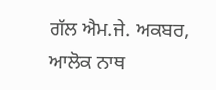ਗੱਲ ਐਮ.ਜੇ. ਅਕਬਰ, ਆਲੋਕ ਨਾਥ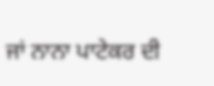ਜਾਂ ਨਾਨਾ ਪਾਟੇਕਰ ਦੀ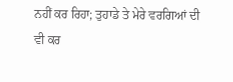ਨਹੀਂ ਕਰ ਰਿਹਾ; ਤੁਹਾਡੇ ਤੇ ਮੇਰੇ ਵਰਗਿਆਂ ਦੀ ਵੀ ਕਰ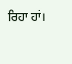ਰਿਹਾ ਹਾਂ।